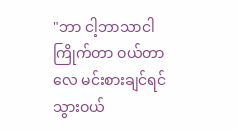"ဘာ ငါ့ဘာသာငါကြိုက်တာ ဝယ်တာလေ မင်းစားချင်ရင်သွားဝယ်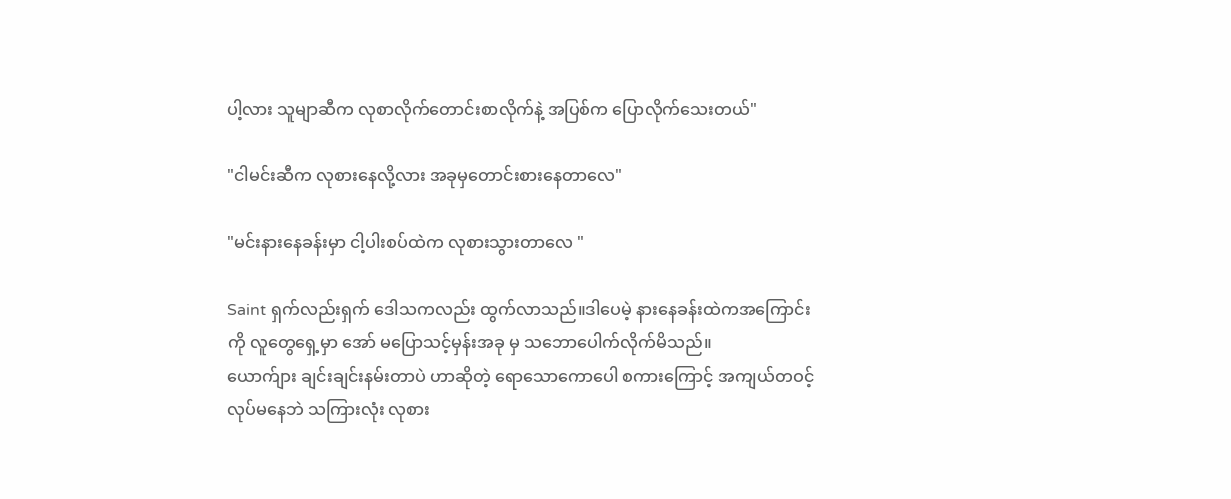ပါ့လား သူမျာဆီက လုစာလိုက်တောင်းစာလိုက်နဲ့ အပြစ်က ပြောလိုက်သေးတယ်"

"ငါမင်းဆီက လုစားနေလို့လား အခုမှတောင်းစားနေတာလေ"

"မင်းနားနေခန်းမှာ ငါ့ပါးစပ်ထဲက လုစားသွားတာလေ "

Saint ရှက်လည်းရှက် ဒေါသကလည်း ထွက်လာသည်။ဒါပေမဲ့ နားနေခန်းထဲကအကြောင်းကို လူတွေရှေ့မှာ အော် မပြောသင့်မှန်းအခု မှ သဘောပေါက်လိုက်မိသည်။
ယောက်ျား ချင်းချင်းနမ်းတာပဲ ဟာဆိုတဲ့ ရောသောကောပေါ စကားကြောင့် အကျယ်တဝင့် လုပ်မနေဘဲ သကြားလုံး လုစား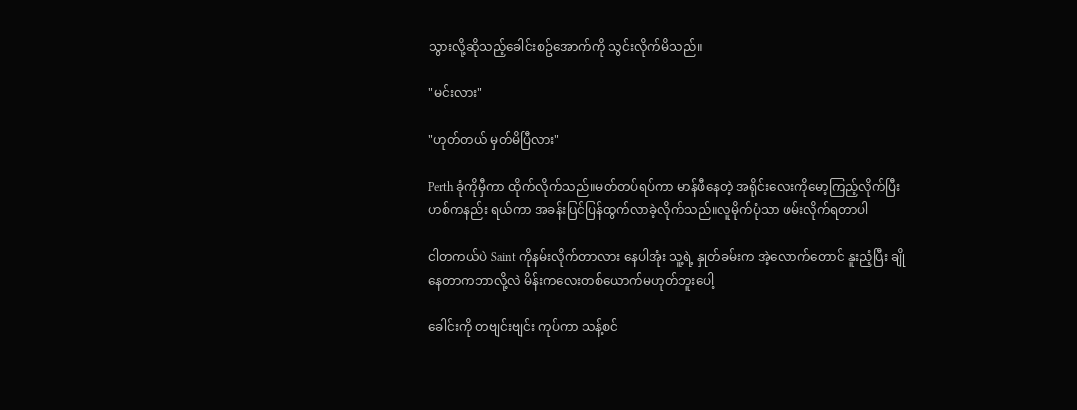သွားလို့ဆိုသည့်ခေါင်းစဥ်အောက်ကို သွင်းလိုက်မိသည်။

"မင်းလား"

"ဟုတ်တယ် မှတ်မိပြီလား"

Perth ခုံကိုမှီကာ ထိုက်လိုက်သည်။မတ်တပ်ရပ်ကာ မာန်ဖီနေတဲ့ အရိုင်းလေးကိုမော့ကြည့်လိုက်ပြီး ဟစ်ကနည်း ရယ်ကာ အခန်းပြင်ပြန်ထွက်လာခဲ့လိုက်သည်။လူမိုက်ပုံသာ ဖမ်းလိုက်ရတာပါ

ငါတကယ်ပဲ Saint ကိုနမ်းလိုက်တာလား နေပါအုံး သူ့ရဲ့ နှုတ်ခမ်းက အဲ့လောက်တောင် နူးညံ့ပြီး ချိုနေတာကဘာလို့လဲ မိန်းကလေးတစ်ယောက်မဟုတ်ဘူးပေါ့

ခေါင်းကို တဗျင်းဗျင်း ကုပ်ကာ သန့်စင်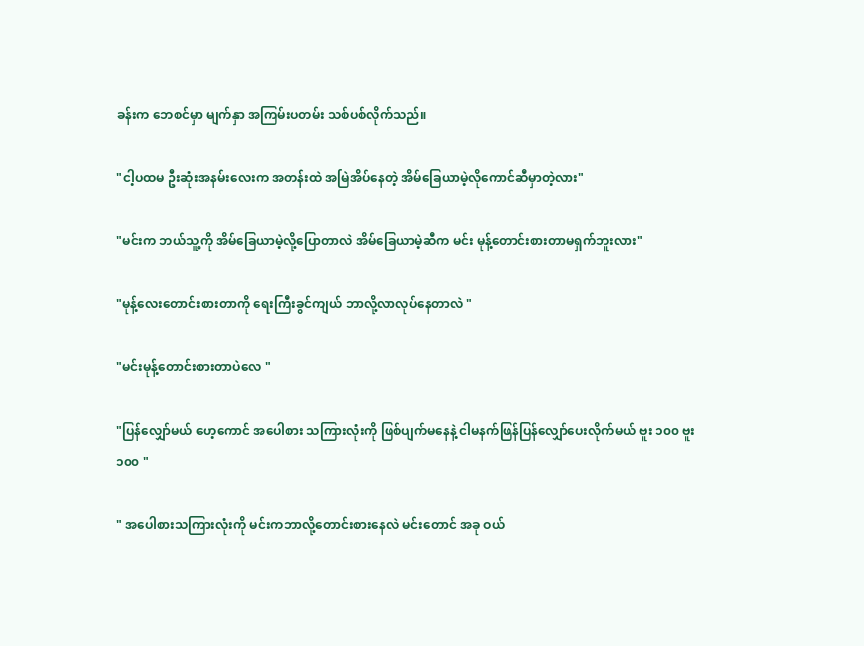ခန်းက ဘေစင်မှာ မျက်နှာ အကြမ်းပတမ်း သစ်ပစ်လိုက်သည်။

"ငါ့ပထမ ဦးဆုံးအနမ်းလေးက အတန်းထဲ အမြဲအိပ်နေတဲ့ အိမ်ခြေယာမဲ့လိုကောင်ဆီမှာတဲ့လား"

"မင်းက ဘယ်သူ့ကို အိမ်ခြေယာမဲ့လို့ပြောတာလဲ အိမ်ခြေယာမဲ့ဆီက မင်း မုန့်တောင်းစားတာမရှက်ဘူးလား"

"မုန့်လေးတောင်းစားတာကို ရေးကြီးခွင်ကျယ် ဘာလို့လာလုပ်နေတာလဲ "

"မင်းမုန့်တောင်းစားတာပဲလေ "

"ပြန်လျှော်မယ် ဟေ့ကောင် အပေါစား သကြားလုံးကို ဖြစ်ပျက်မနေနဲ့ ငါမနက်ဖြန်ပြန်လျှော်ပေးလိုက်မယ် ဗူး ၁၀၀ ဗူး၁၀၀ "

" အပေါစားသကြားလုံးကို မင်းကဘာလို့တောင်းစားနေလဲ မင်းတောင် အခု ဝယ်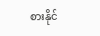စားနိုင်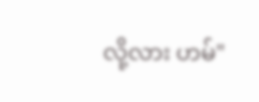လို့လား ဟမ်"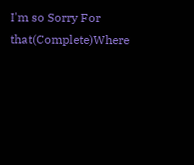I'm so Sorry For that(Complete)Where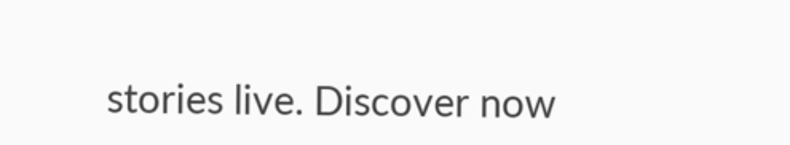stories live. Discover now